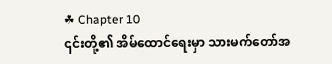☘ Chapter 10
၎င်းတို့၏ အိမ်ထောင်ရေးမှာ သားမက်တော်အ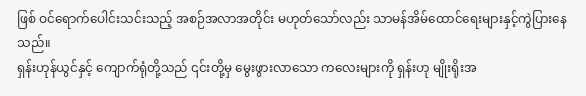ဖြစ် ဝင်ရောက်ပေါင်းသင်းသည့် အစဉ်အလာအတိုင်း မဟုတ်သော်လည်း သာမန်အိမ်ထောင်ရေးများနှင့်ကွဲပြားနေသည်။
ရှန်းဟုန်ယွင်နှင့် ကျောက်ရုံတို့သည် ၎င်းတို့မှ မွေးဖွားလာသော ကလေးများကို ရှန်းဟု မျိုးရိုးအ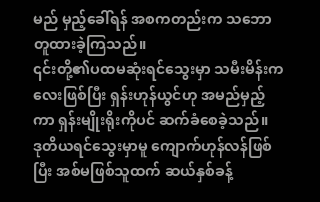မည် မှည့်ခေါ်ရန် အစကတည်းက သဘောတူထားခဲ့ကြသည်။
၎င်းတို့၏ပထမဆုံးရင်သွေးမှာ သမီးမိန်းကလေးဖြစ်ပြီး ရှန်းဟုန်ယွင်ဟု အမည်မှည့်ကာ ရှန်းမျိုးရိုးကိုပင် ဆက်ခံစေခဲ့သည်။
ဒုတိယရင်သွေးမှာမူ ကျောက်ဟုန်လန်ဖြစ်ပြီး အစ်မဖြစ်သူထက် ဆယ်နှစ်ခန့်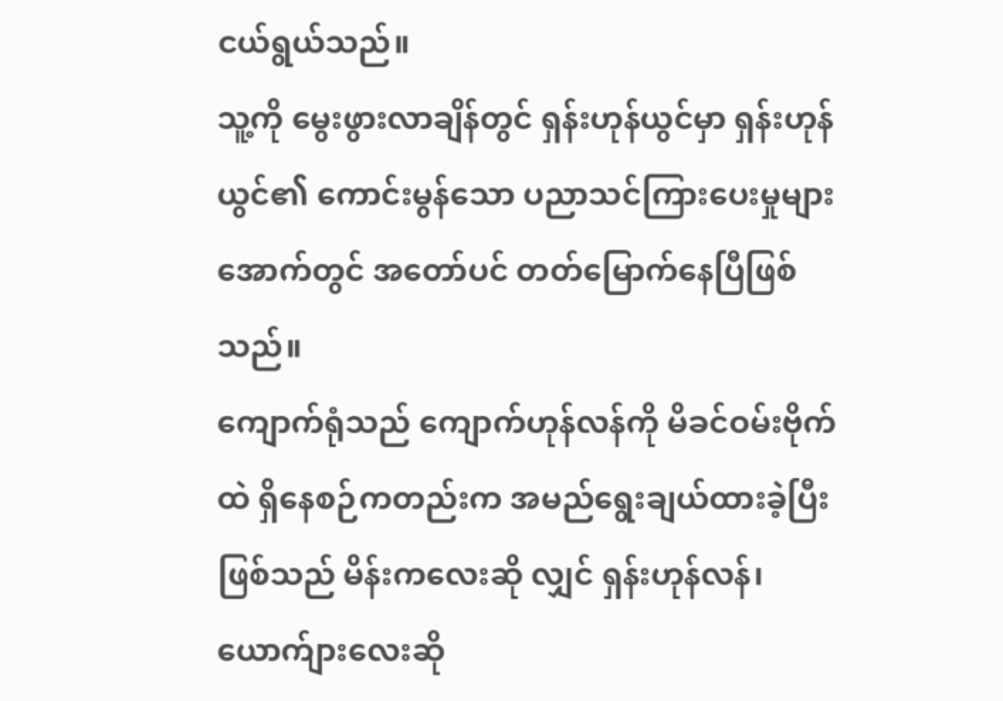ငယ်ရွယ်သည်။
သူ့ကို မွေးဖွားလာချိန်တွင် ရှန်းဟုန်ယွင်မှာ ရှန်းဟုန်ယွင်၏ ကောင်းမွန်သော ပညာသင်ကြားပေးမှုများအောက်တွင် အတော်ပင် တတ်မြောက်နေပြီဖြစ်သည်။
ကျောက်ရုံသည် ကျောက်ဟုန်လန်ကို မိခင်ဝမ်းဗိုက်ထဲ ရှိနေစဉ်ကတည်းက အမည်ရွေးချယ်ထားခဲ့ပြီးဖြစ်သည် မိန်းကလေးဆို လျှင် ရှန်းဟုန်လန်၊ ယောက်ျားလေးဆို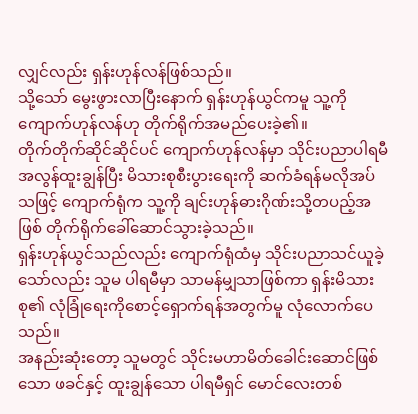လျှင်လည်း ရှန်းဟုန်လန်ဖြစ်သည်။
သို့သော် မွေးဖွားလာပြီးနောက် ရှန်းဟုန်ယွင်ကမူ သူ့ကို ကျောက်ဟုန်လန်ဟု တိုက်ရိုက်အမည်ပေးခဲ့၏။
တိုက်တိုက်ဆိုင်ဆိုင်ပင် ကျောက်ဟုန်လန်မှာ သိုင်းပညာပါရမီ အလွန်ထူးချွန်ပြီး မိသားစုစီးပွားရေးကို ဆက်ခံရန်မလိုအပ်သဖြင့် ကျောက်ရုံက သူ့ကို ချင်းဟုန်ဓားဂိုဏ်းသို့တပည့်အဖြစ် တိုက်ရိုက်ခေါ်ဆောင်သွားခဲ့သည်။
ရှန်းဟုန်ယွင်သည်လည်း ကျောက်ရုံထံမှ သိုင်းပညာသင်ယူခဲ့သော်လည်း သူမ ပါရမီမှာ သာမန်မျှသာဖြစ်ကာ ရှန်းမိသားစု၏ လုံခြုံရေးကိုစောင့်ရှောက်ရန်အတွက်မူ လုံလောက်ပေသည်။
အနည်းဆုံးတော့ သူမတွင် သိုင်းမဟာမိတ်ခေါင်းဆောင်ဖြစ်သော ဖခင်နှင့် ထူးချွန်သော ပါရမီရှင် မောင်လေးတစ်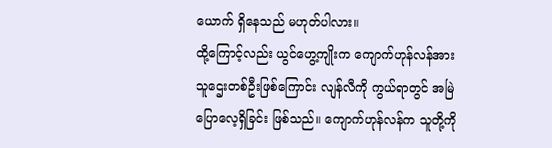ယောက် ရှိနေသည် မဟုတ်ပါလား။
ထို့ကြောင့်လည်း ယွင်ဟွေ့ကျိုးက ကျောက်ဟုန်လန်အား သူဌေးတစ်ဦးဖြစ်ကြောင်း လျန်လီကို ကွယ်ရာတွင် အမြဲပြောလေ့ရှိခြင်း ဖြစ်သည်။ ကျောက်ဟုန်လန်က သူတို့ကို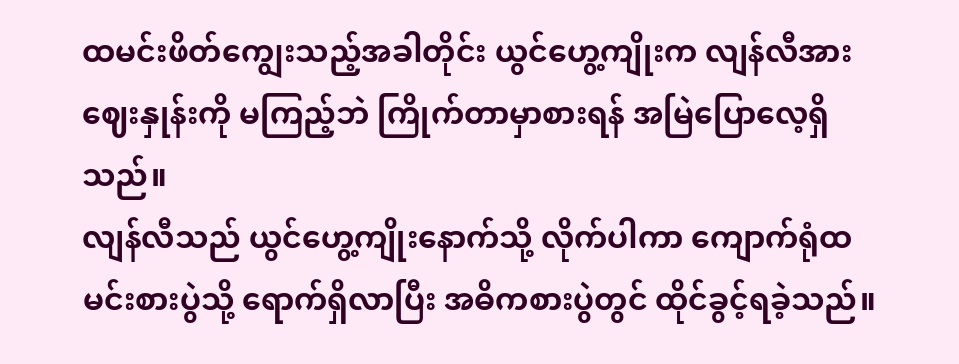ထမင်းဖိတ်ကျွေးသည့်အခါတိုင်း ယွင်ဟွေ့ကျိုးက လျန်လီအား ဈေးနှုန်းကို မကြည့်ဘဲ ကြိုက်တာမှာစားရန် အမြဲပြောလေ့ရှိသည်။
လျန်လီသည် ယွင်ဟွေ့ကျိုးနောက်သို့ လိုက်ပါကာ ကျောက်ရုံထမင်းစားပွဲသို့ ရောက်ရှိလာပြီး အဓိကစားပွဲတွင် ထိုင်ခွင့်ရခဲ့သည်။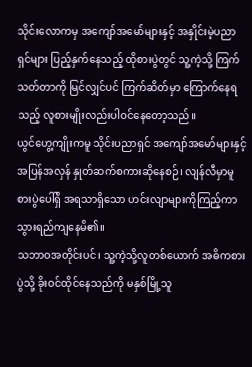သိုင်းလောကမှ အကျော်အမော်များနှင့် အနှိုင်းမဲ့ပညာရှင်များ ပြည့်နှက်နေသည့် ထိုစားပွဲတွင် သူ့ကဲ့သို့ ကြက်သတ်တာကို မြင်လျှင်ပင် ကြက်ဆိတ်မှာ ကြောက်နေရသည့် လူစားမျိုးလည်းပါဝင်နေတော့သည်။
ယွင်ဟွေ့ကျိုးကမူ သိုင်းပညာရှင် အကျော်အမော်များနှင့် အပြန်အလှန် နှုတ်ဆက်စကားဆိုနေစဉ်၊ လျန်လီမှာမူ စားပွဲပေါ်ရှိ အရသာရှိသော ဟင်းလျာများကိုကြည့်ကာ သွားရည်ကျနေမိ၏။
သဘာဝအတိုင်းပင်၊ သူ့ကဲ့သို့လူတစ်ယောက် အဓိကစားပွဲသို့ ခိုးဝင်ထိုင်နေသည်ကို မနှစ်မြို့သူ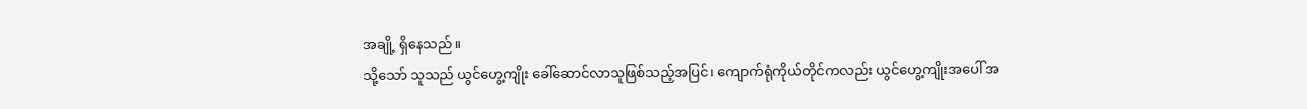အချို့ ရှိနေသည်။
သို့သော် သူသည် ယွင်ဟွေ့ကျိုး ခေါ်ဆောင်လာသူဖြစ်သည့်အပြင်၊ ကျောက်ရုံကိုယ်တိုင်ကလည်း ယွင်ဟွေ့ကျိုးအပေါ် အ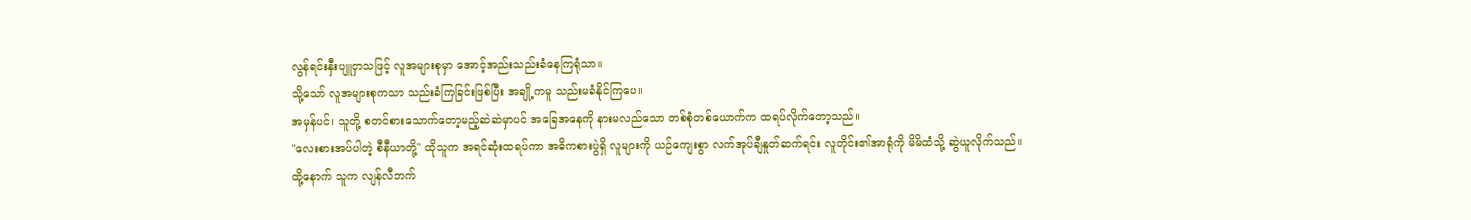လွန်ရင်းနှီးပျူငှာသဖြင့် လူအများစုမှာ အောင့်အည်းသည်းခံနေကြရုံသာ။
သို့သော် လူအများစုကသာ သည်းခံကြခြင်းဖြစ်ပြီး အချို့ကမူ သည်းမခံနိုင်ကြပေ။
အမှန်ပင်၊ သူတို့ စတင်စားသောက်တော့မည့်ဆဲဆဲမှာပင် အခြေအနေကို နားမလည်သော တစ်စုံတစ်ယောက်က ထရပ်လိုက်တော့သည်။
"လေးစားအပ်ပါတဲ့ စီနီယာတို့" ထိုသူက အရင်ဆုံးထရပ်ကာ အဓိကစားပွဲရှိ လူများကို ယဉ်ကျေးစွာ လက်အုပ်ချီနှုတ်ဆက်ရင်း လူတိုင်း၏အာရုံကို မိမိထံသို့ ဆွဲယူလိုက်သည်။
ထို့နောက် သူက လျန်လီဘက်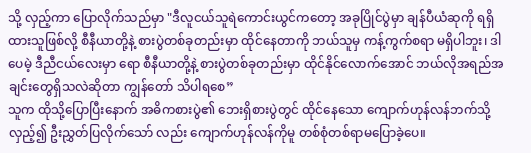သို့ လှည့်ကာ ပြောလိုက်သည်မှာ "ဒီလူငယ်သူရဲကောင်းယွင်ကတော့ အခုပြိုင်ပွဲမှာ ချန်ပီယံဆုကို ရရှိထားသူဖြစ်လို့ စီနီယာတို့နဲ့ စားပွဲတစ်ခုတည်းမှာ ထိုင်နေတာကို ဘယ်သူမှ ကန့်ကွက်စရာ မရှိပါဘူး၊ ဒါပေမဲ့ ဒီညီငယ်လေးမှာ ရော စီနီယာတို့နဲ့ စားပွဲတစ်ခုတည်းမှာ ထိုင်နိုင်လောက်အောင် ဘယ်လိုအရည်အချင်းတွေရှိသလဲဆိုတာ ကျွန်တော် သိပါရစေ”
သူက ထိုသို့ပြောပြီးနောက် အဓိကစားပွဲ၏ ဘေးရှိစားပွဲတွင် ထိုင်နေသော ကျောက်ဟုန်လန်ဘက်သို့ လှည့်၍ ဦးညွှတ်ပြလိုက်သော် လည်း ကျောက်ဟုန်လန်ကိုမူ တစ်စုံတစ်ရာမပြောခဲ့ပေ။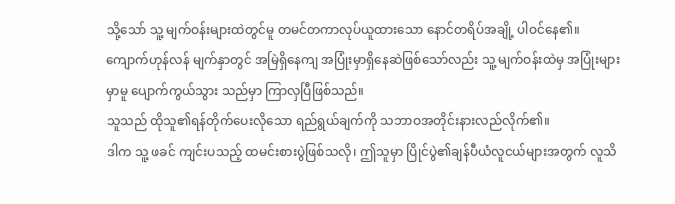သို့သော် သူ့ မျက်ဝန်းများထဲတွင်မူ တမင်တကာလုပ်ယူထားသော နောင်တရိပ်အချို့ ပါဝင်နေ၏။
ကျောက်ဟုန်လန် မျက်နှာတွင် အမြဲရှိနေကျ အပြုံးမှာရှိနေဆဲဖြစ်သော်လည်း သူ့ မျက်ဝန်းထဲမှ အပြုံးများမှာမူ ပျောက်ကွယ်သွား သည်မှာ ကြာလှပြီဖြစ်သည်။
သူသည် ထိုသူ၏ရန်တိုက်ပေးလိုသော ရည်ရွယ်ချက်ကို သဘာဝအတိုင်းနားလည်လိုက်၏။
ဒါက သူ့ ဖခင် ကျင်းပသည့် ထမင်းစားပွဲဖြစ်သလို၊ ဤသူမှာ ပြိုင်ပွဲ၏ချန်ပီယံလူငယ်များအတွက် လူသိ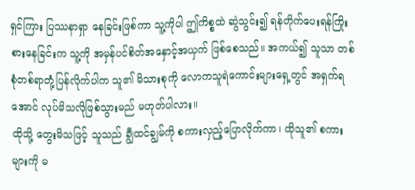ရှင်ကြား ပြဿနာရှာ နေခြင်းဖြစ်ကာ သူ့ကိုပါ ဤကိစ္စထဲ ဆွဲသွင်း၍ ရန်တိုက်ပေးရန်ကြိုးစားနေခြင်းက သူ့ကို အမှန်ပင်စိတ်အနှောင့်အယှက် ဖြစ်စေသည်။ အကယ်၍ သူသာ တစ်စုံတစ်ရာတုံ့ပြန်လိုက်ပါက သူ၏ မိသားစုကို လောကသူရဲကောင်းများရှေ့တွင် အရှက်ရ အောင် လုပ်မိသလိုဖြစ်သွားမည် မဟုတ်ပါလား။
ထိုသို့ တွေးမိသဖြင့် သူသည် ချွီထင်ချွမ်ကို စကားလှည့်ပြောလိုက်ကာ၊ ထိုသူ၏ စကားများကို မ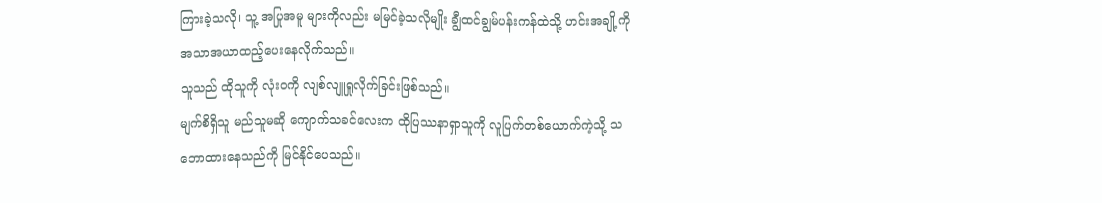ကြားခဲ့သလို၊ သူ့ အပြုအမူ များကိုလည်း မမြင်ခဲ့သလိုမျိုး ချွီထင်ချွမ်ပန်းကန်ထဲသို့ ဟင်းအချို့ကို အသာအယာထည့်ပေးနေလိုက်သည်။
သူသည် ထိုသူကို လုံးဝကို လျစ်လျူရှုလိုက်ခြင်းဖြစ်သည်။
မျက်စိရှိသူ မည်သူမဆို ကျောက်သခင်လေးက ထိုပြဿနာရှာသူကို လူပြက်တစ်ယောက်ကဲ့သို့ သဘောထားနေသည်ကို မြင်နိုင်ပေသည်။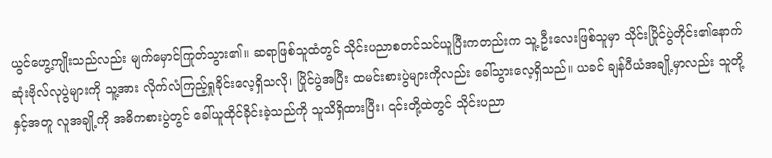ယွင်ဟွေ့ကျိုးသည်လည်း မျက်မှောင်ကြုတ်သွား၏။ ဆရာဖြစ်သူထံတွင် သိုင်းပညာစတင်သင်ယူပြီးကတည်းက သူ့ ဦးလေးဖြစ်သူမှာ သိုင်းပြိုင်ပွဲတိုင်း၏နောက်ဆုံးဗိုလ်လုပွဲများကို သူ့အား လိုက်လံကြည့်ရှုခိုင်းလေ့ရှိသလို၊ ပြိုင်ပွဲအပြီး ထမင်းစားပွဲများကိုလည်း ခေါ်သွားလေ့ရှိသည်။ ယခင် ချန်ပီယံအချို့မှာလည်း သူတို့နှင့်အတူ လူအချို့ကို အဓိကစားပွဲတွင် ခေါ်ယူထိုင်ခိုင်းခဲ့သည်ကို သူသိရှိထားပြီး၊ ၎င်းတို့ထဲတွင် သိုင်းပညာ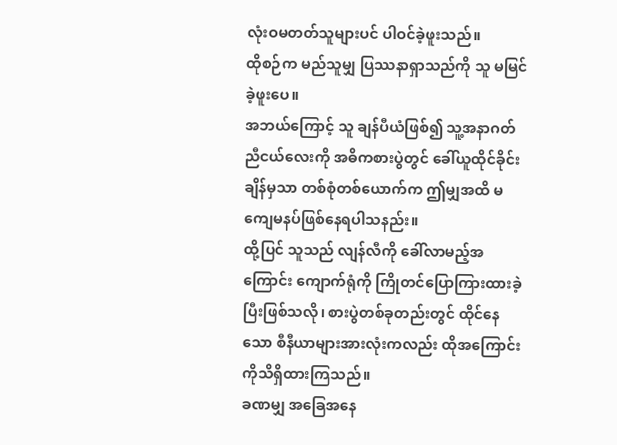လုံးဝမတတ်သူများပင် ပါဝင်ခဲ့ဖူးသည်။
ထိုစဉ်က မည်သူမျှ ပြဿနာရှာသည်ကို သူ မမြင်ခဲ့ဖူးပေ။
အဘယ်ကြောင့် သူ ချန်ပီယံဖြစ်၍ သူ့အနာဂတ် ညီငယ်လေးကို အဓိကစားပွဲတွင် ခေါ်ယူထိုင်ခိုင်းချိန်မှသာ တစ်စုံတစ်ယောက်က ဤမျှအထိ မကျေမနပ်ဖြစ်နေရပါသနည်း။
ထို့ပြင် သူသည် လျန်လီကို ခေါ်လာမည့်အကြောင်း ကျောက်ရုံကို ကြိုတင်ပြောကြားထားခဲ့ပြီးဖြစ်သလို၊ စားပွဲတစ်ခုတည်းတွင် ထိုင်နေသော စီနီယာများအားလုံးကလည်း ထိုအကြောင်းကိုသိရှိထားကြသည်။
ခဏမျှ အခြေအနေ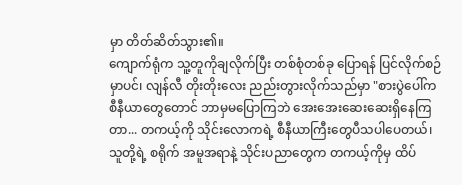မှာ တိတ်ဆိတ်သွား၏။
ကျောက်ရုံက သူ့တူကိုချလိုက်ပြီး တစ်စုံတစ်ခု ပြောရန် ပြင်လိုက်စဉ်မှာပင်၊ လျန်လီ တိုးတိုးလေး ညည်းတွားလိုက်သည်မှာ "စားပွဲပေါ်က စီနီယာတွေတောင် ဘာမှမပြောကြဘဲ အေးအေးဆေးဆေးရှိနေကြတာ... တကယ့်ကို သိုင်းလောကရဲ့ စီနီယာကြီးတွေပီသပါပေတယ်၊ သူတို့ရဲ့ စရိုက် အမူအရာနဲ့ သိုင်းပညာတွေက တကယ့်ကိုမှ ထိပ်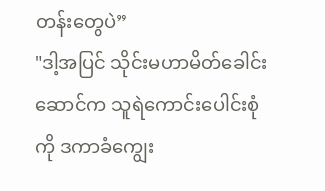တန်းတွေပဲ”
"ဒါ့အပြင် သိုင်းမဟာမိတ်ခေါင်းဆောင်က သူရဲကောင်းပေါင်းစုံကို ဒကာခံကျွေး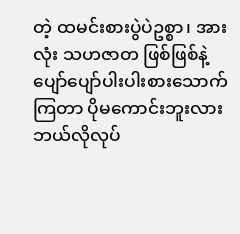တဲ့ ထမင်းစားပွဲပဲဥစ္စာ၊ အားလုံး သဟဇာတ ဖြစ်ဖြစ်နဲ့ ပျော်ပျော်ပါးပါးစားသောက်ကြတာ ပိုမကောင်းဘူးလား ဘယ်လိုလုပ်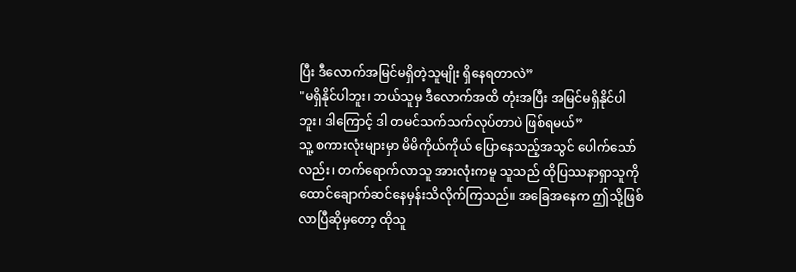ပြီး ဒီလောက်အမြင်မရှိတဲ့သူမျိုး ရှိနေရတာလဲ”
"မရှိနိုင်ပါဘူး၊ ဘယ်သူမှ ဒီလောက်အထိ တုံးအပြီး အမြင်မရှိနိုင်ပါဘူး၊ ဒါကြောင့် ဒါ တမင်သက်သက်လုပ်တာပဲ ဖြစ်ရမယ်”
သူ့ စကားလုံးများမှာ မိမိကိုယ်ကိုယ် ပြောနေသည့်အသွင် ပေါက်သော်လည်း၊ တက်ရောက်လာသူ အားလုံးကမူ သူသည် ထိုပြဿနာရှာသူကို ထောင်ချောက်ဆင်နေမှန်းသိလိုက်ကြသည်။ အခြေအနေက ဤသို့ဖြစ်လာပြီဆိုမှတော့ ထိုသူ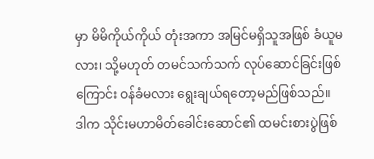မှာ မိမိကိုယ်ကိုယ် တုံးအကာ အမြင်မရှိသူအဖြစ် ခံယူမလား၊ သို့မဟုတ် တမင်သက်သက် လုပ်ဆောင်ခြင်းဖြစ်ကြောင်း ဝန်ခံမလား ရွေးချယ်ရတော့မည်ဖြစ်သည်။
ဒါက သိုင်းမဟာမိတ်ခေါင်းဆောင်၏ ထမင်းစားပွဲဖြစ်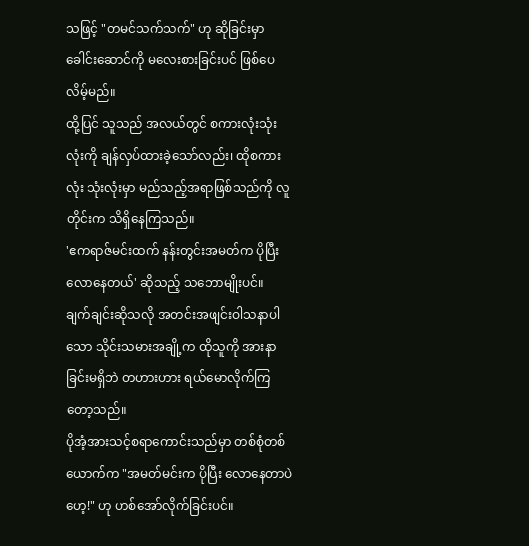သဖြင့် "တမင်သက်သက်" ဟု ဆိုခြင်းမှာ ခေါင်းဆောင်ကို မလေးစားခြင်းပင် ဖြစ်ပေလိမ့်မည်။
ထို့ပြင် သူသည် အလယ်တွင် စကားလုံးသုံးလုံးကို ချန်လှပ်ထားခဲ့သော်လည်း၊ ထိုစကားလုံး သုံးလုံးမှာ မည်သည့်အရာဖြစ်သည်ကို လူတိုင်းက သိရှိနေကြသည်။
'ဧကရာဇ်မင်းထက် နန်းတွင်းအမတ်က ပိုပြီးလောနေတယ်' ဆိုသည့် သဘောမျိုးပင်။
ချက်ချင်းဆိုသလို အတင်းအဖျင်းဝါသနာပါသော သိုင်းသမားအချို့က ထိုသူကို အားနာခြင်းမရှိဘဲ တဟားဟား ရယ်မောလိုက်ကြ တော့သည်။
ပိုအံ့အားသင့်စရာကောင်းသည်မှာ တစ်စုံတစ်ယောက်က "အမတ်မင်းက ပိုပြီး လောနေတာပဲဟေ့!" ဟု ဟစ်အော်လိုက်ခြင်းပင်။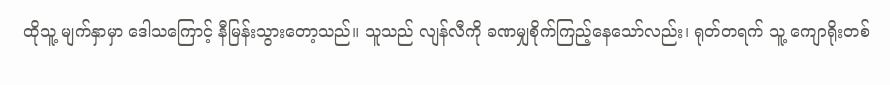ထိုသူ့ မျက်နှာမှာ ဒေါသကြောင့် နီမြန်းသွားတော့သည်။ သူသည် လျန်လီကို ခဏမျှစိုက်ကြည့်နေသော်လည်း၊ ရုတ်တရက် သူ့ ကျောရိုးတစ်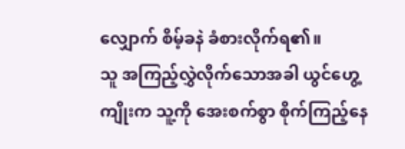လျှောက် စိမ့်ခနဲ ခံစားလိုက်ရ၏။
သူ အကြည့်လွှဲလိုက်သောအခါ ယွင်ဟွေ့ကျိုးက သူ့ကို အေးစက်စွာ စိုက်ကြည့်နေ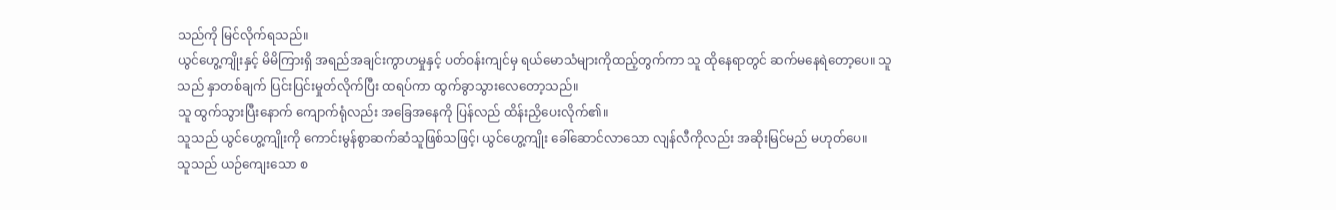သည်ကို မြင်လိုက်ရသည်။
ယွင်ဟွေ့ကျိုးနှင့် မိမိကြားရှိ အရည်အချင်းကွာဟမှုနှင့် ပတ်ဝန်းကျင်မှ ရယ်မောသံများကိုထည့်တွက်ကာ သူ ထိုနေရာတွင် ဆက်မနေရဲတော့ပေ။ သူသည် နှာတစ်ချက် ပြင်းပြင်းမှုတ်လိုက်ပြီး ထရပ်ကာ ထွက်ခွာသွားလေတော့သည်။
သူ ထွက်သွားပြီးနောက် ကျောက်ရုံလည်း အခြေအနေကို ပြန်လည် ထိန်းညှိပေးလိုက်၏။
သူသည် ယွင်ဟွေ့ကျိုးကို ကောင်းမွန်စွာဆက်ဆံသူဖြစ်သဖြင့်၊ ယွင်ဟွေ့ကျိုး ခေါ်ဆောင်လာသော လျန်လီကိုလည်း အဆိုးမြင်မည် မဟုတ်ပေ။
သူသည် ယဉ်ကျေးသော စ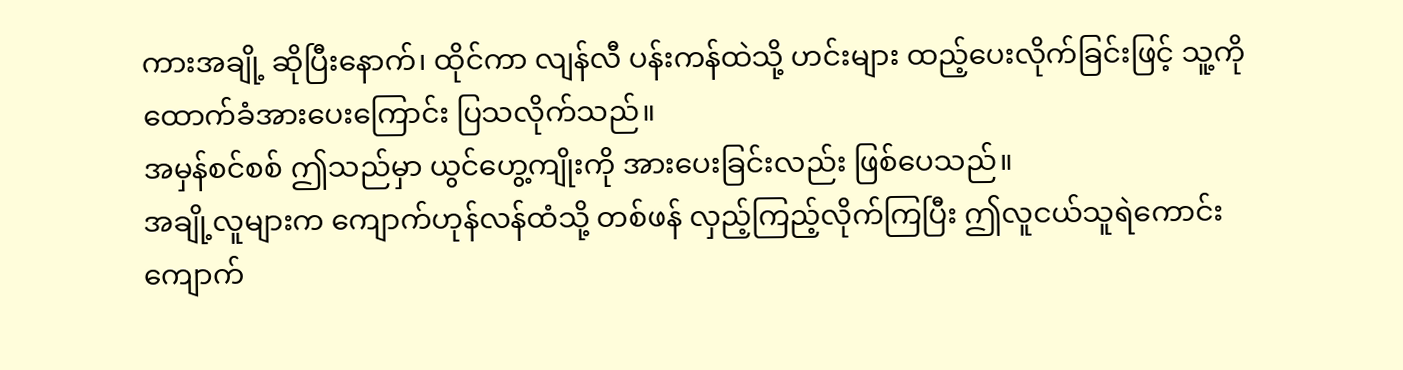ကားအချို့ ဆိုပြီးနောက်၊ ထိုင်ကာ လျန်လီ ပန်းကန်ထဲသို့ ဟင်းများ ထည့်ပေးလိုက်ခြင်းဖြင့် သူ့ကို ထောက်ခံအားပေးကြောင်း ပြသလိုက်သည်။
အမှန်စင်စစ် ဤသည်မှာ ယွင်ဟွေ့ကျိုးကို အားပေးခြင်းလည်း ဖြစ်ပေသည်။
အချို့လူများက ကျောက်ဟုန်လန်ထံသို့ တစ်ဖန် လှည့်ကြည့်လိုက်ကြပြီး ဤလူငယ်သူရဲကောင်း ကျောက်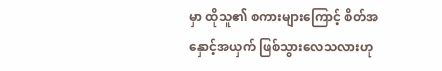မှာ ထိုသူ၏ စကားများကြောင့် စိတ်အနှောင့်အယှက် ဖြစ်သွားလေသလားဟု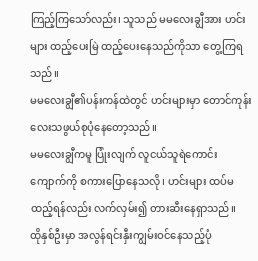ကြည့်ကြသော်လည်း၊ သူသည် မမလေးချွီအား ဟင်းများ ထည့်ပေးမြဲ ထည့်ပေးနေသည်ကိုသာ တွေ့ကြရသည်။
မမလေးချွီ၏ပန်းကန်ထဲတွင် ဟင်းများမှာ တောင်ကုန်းလေးသဖွယ်စုပုံနေတော့သည်။
မမလေးချွီကမူ ပြုံးလျက် လူငယ်သူရဲကောင်း ကျောက်ကို စကားပြောနေသလို၊ ဟင်းများ ထပ်မထည့်ရန်လည်း လက်လှမ်း၍ တားဆီးနေရှာသည်။
ထိုနှစ်ဦးမှာ အလွန်ရင်းနှီးကျွမ်းဝင်နေသည့်ပုံ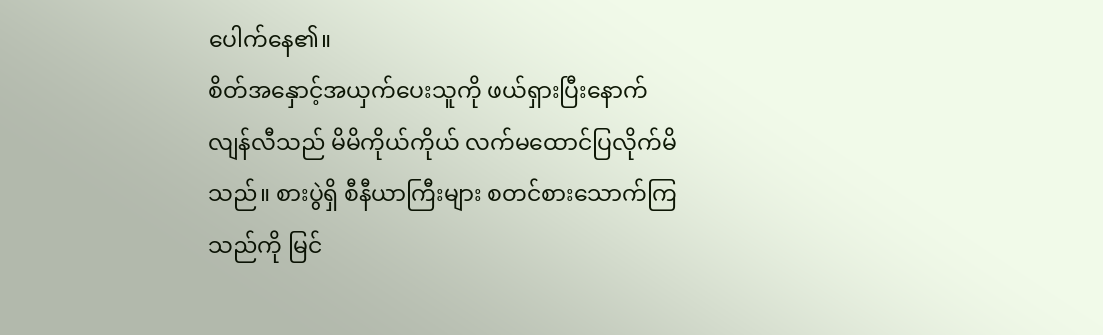ပေါက်နေ၏။
စိတ်အနှောင့်အယှက်ပေးသူကို ဖယ်ရှားပြီးနောက် လျန်လီသည် မိမိကိုယ်ကိုယ် လက်မထောင်ပြလိုက်မိသည်။ စားပွဲရှိ စီနီယာကြီးများ စတင်စားသောက်ကြသည်ကို မြင်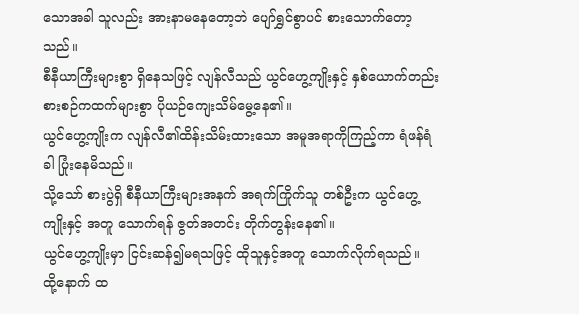သောအခါ သူလည်း အားနာမနေတော့ဘဲ ပျော်ရွှင်စွာပင် စားသောက်တော့သည်။
စီနီယာကြီးများစွာ ရှိနေသဖြင့် လျန်လီသည် ယွင်ဟွေ့ကျိုးနှင့် နှစ်ယောက်တည်း စားစဉ်ကထက်များစွာ ပိုယဉ်ကျေးသိမ်မွေ့နေ၏။
ယွင်ဟွေ့ကျိုးက လျန်လီ၏ထိန်းသိမ်းထားသော အမူအရာကိုကြည့်ကာ ရံဖန်ရံခါ ပြုံးနေမိသည်။
သို့သော် စားပွဲရှိ စီနီယာကြီးများအနက် အရက်ကြိုက်သူ တစ်ဦးက ယွင်ဟွေ့ကျိုးနှင့် အတူ သောက်ရန် ဇွတ်အတင်း တိုက်တွန်းနေ၏။
ယွင်ဟွေ့ကျိုးမှာ ငြင်းဆန်၍မရသဖြင့် ထိုသူနှင့်အတူ သောက်လိုက်ရသည်။
ထို့နောက် ထ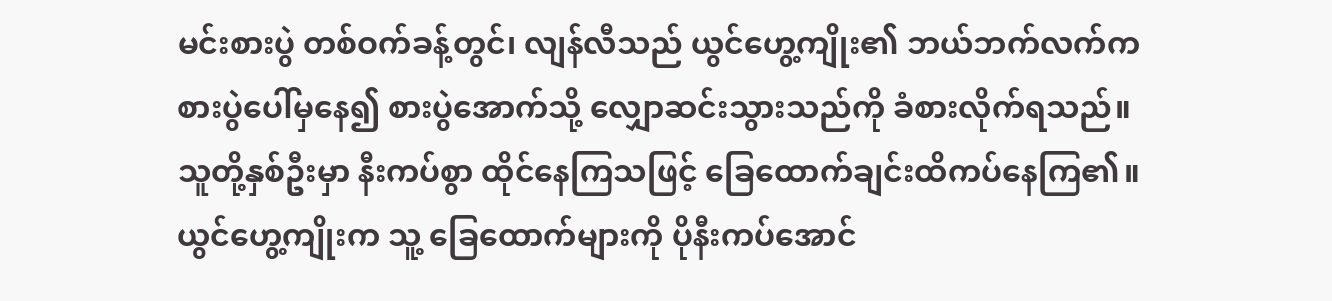မင်းစားပွဲ တစ်ဝက်ခန့်တွင်၊ လျန်လီသည် ယွင်ဟွေ့ကျိုး၏ ဘယ်ဘက်လက်က စားပွဲပေါ်မှနေ၍ စားပွဲအောက်သို့ လျှောဆင်းသွားသည်ကို ခံစားလိုက်ရသည်။
သူတို့နှစ်ဦးမှာ နီးကပ်စွာ ထိုင်နေကြသဖြင့် ခြေထောက်ချင်းထိကပ်နေကြ၏။
ယွင်ဟွေ့ကျိုးက သူ့ ခြေထောက်များကို ပိုနီးကပ်အောင်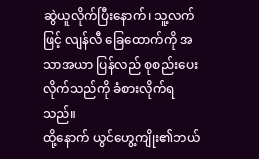ဆွဲယူလိုက်ပြီးနောက်၊ သူ့လက်ဖြင့် လျန်လီ ခြေထောက်ကို အသာအယာ ပြန်လည် စုစည်းပေးလိုက်သည်ကို ခံစားလိုက်ရသည်။
ထို့နောက် ယွင်ဟွေ့ကျိုး၏ဘယ်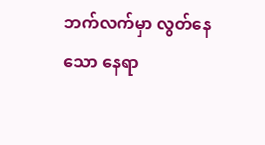ဘက်လက်မှာ လွတ်နေသော နေရာ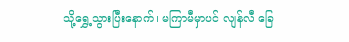သို့ရွှေ့သွားပြီးနောက်၊ မကြာမီမှာပင် လျန်လီ ခြေ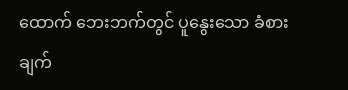ထောက် ဘေးဘက်တွင် ပူနွေးသော ခံစားချက်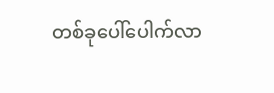တစ်ခုပေါ်ပေါက်လာ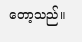တော့သည်။